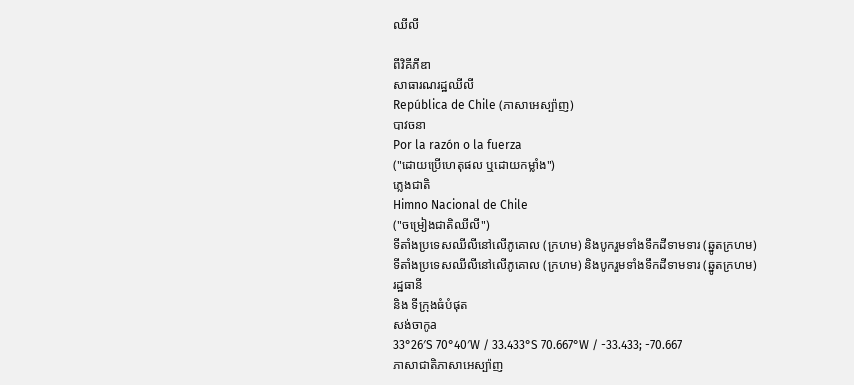ឈីលី

ពីវិគីភីឌា
សាធារណរដ្ឋឈីលី
República de Chile (ភាសាអេស្ប៉ាញ)
បាវចនា
Por la razón o la fuerza
("ដោយប្រើហេតុផល ឬដោយកម្លាំង")
ភ្លេងជាតិ
Himno Nacional de Chile
("ចម្រៀងជាតិឈីលី")
ទីតាំងប្រទេសឈីលីនៅលើភូគោល (ក្រហម) និងបូករួមទាំងទឹកដីទាមទារ (ឆ្នូតក្រហម)
ទីតាំងប្រទេសឈីលីនៅលើភូគោល (ក្រហម) និងបូករួមទាំងទឹកដីទាមទារ (ឆ្នូតក្រហម)
រដ្ឋធានី
និង ទីក្រុងធំបំផុត
សង់ចាកូa
33°26′S 70°40′W / 33.433°S 70.667°W / -33.433; -70.667
ភាសាជាតិភាសាអេស្ប៉ាញ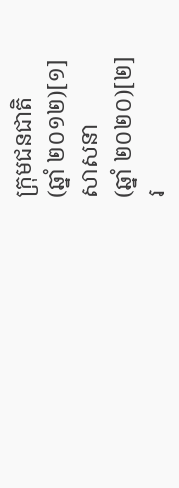ក្រុមជនជាតិ
(ឆ្នាំ ២០១២)[១]
សាសនា
(ឆ្នាំ ២០២០)[២]
រ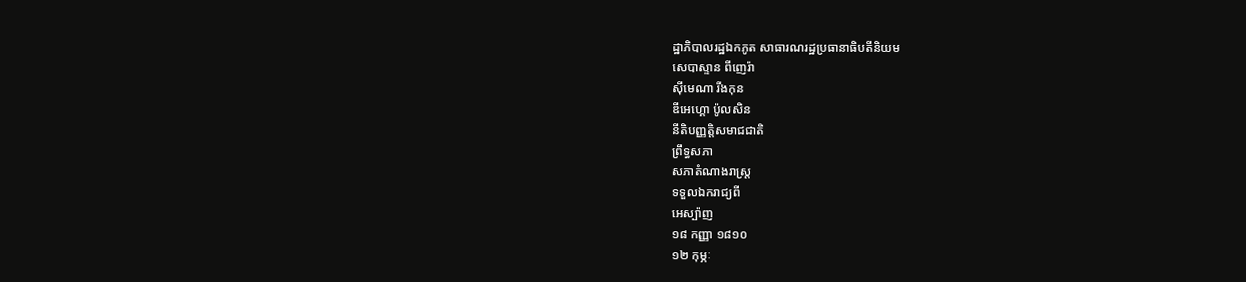ដ្ឋាភិបាលរដ្ឋឯកភូត សាធារណរដ្ឋប្រធានាធិបតីនិយម
សេបាស្ទាន ពីញេរ៉ា
ស៊ីមេណា រីងកុន
ឌីអេហ្គោ ប៉ូលសិន
នីតិបញ្ញត្តិសមាជជាតិ
ព្រឹទ្ធសភា
សភាតំណាងរាស្ត្រ
ទទួលឯករាជ្យពី
អេស្ប៉ាញ
១៨ កញ្ញា ១៨១០
១២ កុម្ភៈ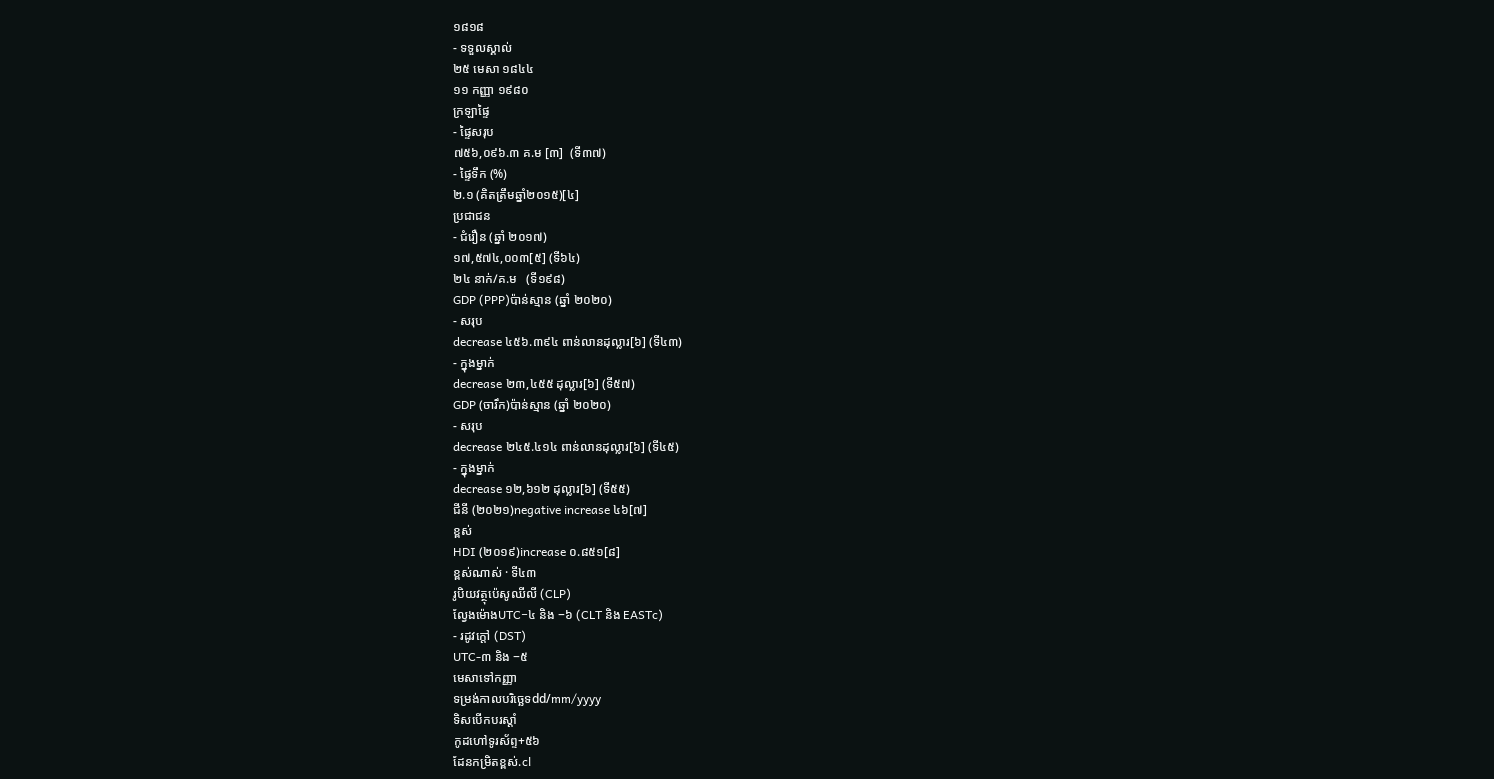១៨១៨
- ទទួលស្គាល់
២៥ មេសា ១៨៤៤
១១ កញ្ញា ១៩៨០
ក្រឡាផ្ទៃ
- ផ្ទៃសរុប
៧៥៦,០៩៦.៣ គ.ម [៣]  (ទី៣៧)
- ផ្ទៃទឹក (%)
២.១ (គិតត្រឹមឆ្នាំ២០១៥)[៤]
ប្រជាជន
- ជំរឿន (ឆ្នាំ ២០១៧)
១៧,៥៧៤,០០៣[៥] (ទី៦៤)
២៤ នាក់/គ.ម   (ទី១៩៨)
GDP (PPP)ប៉ាន់ស្មាន (ឆ្នាំ ២០២០)
- សរុប
decrease ៤៥៦.៣៩៤ ពាន់លានដុល្លារ[៦] (ទី៤៣)
- ក្នុងម្នាក់
decrease ២៣,៤៥៥ ដុល្លារ[៦] (ទី៥៧)
GDP (ចារឹក)ប៉ាន់ស្មាន (ឆ្នាំ ២០២០)
- សរុប
decrease ២៤៥.៤១៤ ពាន់លានដុល្លារ[៦] (ទី៤៥)
- ក្នុងម្នាក់
decrease ១២,៦១២ ដុល្លារ[៦] (ទី៥៥)
ជីនី (២០២១)negative increase ៤៦[៧]
ខ្ពស់
HDI (២០១៩)increase ០.៨៥១[៨]
ខ្ពស់ណាស់ · ទី៤៣
រូបិយវត្ថុប៉េសូឈីលី (CLP)
ល្វែងម៉ោងUTC−៤ និង −៦ (CLT និង EASTc)
- រដូវក្តៅ (DST)
UTC-៣ និង −៥
មេសាទៅកញ្ញា
ទម្រង់កាលបរិច្ឆេទdd/mm/yyyy
ទិសបើកបរស្ដាំ
កូដហៅទូរស័ព្ទ+៥៦
ដែនកម្រិតខ្ពស់.cl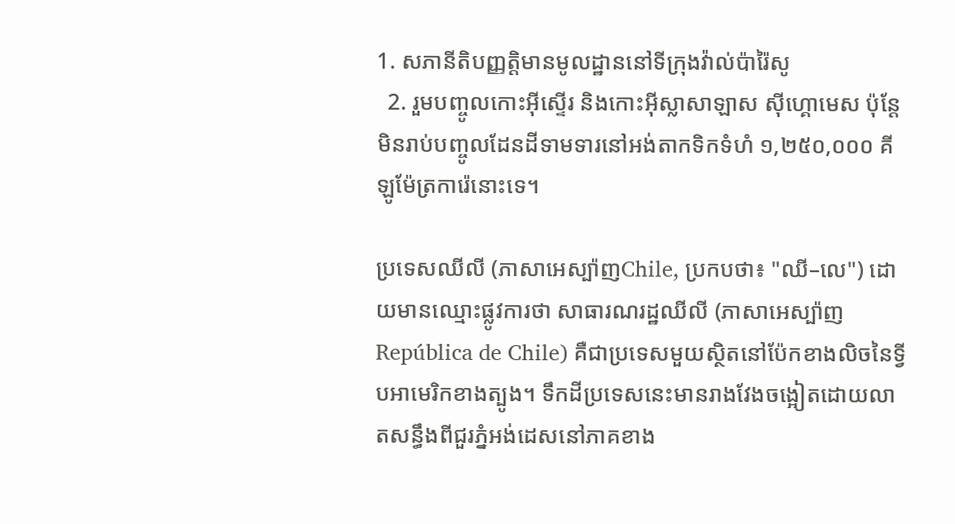1. សភានីតិបញ្ញត្តិមានមូលដ្ឋាននៅទីក្រុងវ៉ាល់ប៉ារ៉ៃសូ
  2. រួមបញ្ចូលកោះអ៊ីស្ទើរ និងកោះអ៊ីស្លាសាឡាស ស៊ីហ្គោមេស ប៉ុន្តែមិនរាប់បញ្ចូលដែនដីទាមទារនៅអង់តាកទិកទំហំ ១,២៥០,០០០ គីឡូម៉ែត្រការ៉េនោះទេ។

ប្រទេសឈីលី (ភាសាអេស្ប៉ាញChile, ប្រកបថា៖ "ឈី–លេ") ដោយមានឈ្មោះផ្លូវការថា សាធារណរដ្ឋឈីលី (ភាសាអេស្ប៉ាញRepública de Chile) គឺជាប្រទេសមួយស្ថិតនៅប៉ែកខាងលិចនៃទ្វីបអាមេរិកខាងត្បូង។ ទឹកដីប្រទេសនេះមានរាងវែងចង្អៀតដោយលាតសន្ធឹងពីជួរភ្នំអង់ដេសនៅភាគខាង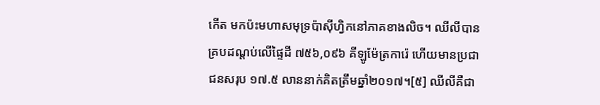កើត មកប៉ះមហាសមុទ្រប៉ាស៊ីហ្វិកនៅភាគខាងលិច។ ឈីលីបានគ្របដណ្តប់លើផ្ទៃដី ៧៥៦,០៩៦ គីឡូម៉ែត្រការ៉េ ហើយមានប្រជាជនសរុប ១៧.៥ លាននាក់គិតត្រឹមឆ្នាំ២០១៧។[៥] ឈីលីគឺជា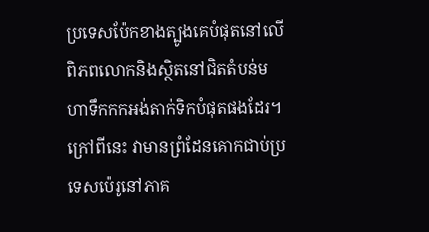ប្រទេសប៉ែកខាងត្បូងគេបំផុតនៅលើពិភពលោកនិងស្ថិតនៅជិតតំបន់មហាទឹកកកអង់តាក់ទិកបំផុតផងដែរ។ ក្រៅពីនេះ វាមានព្រំដែនគោកជាប់ប្រទេសប៉េរូនៅភាគ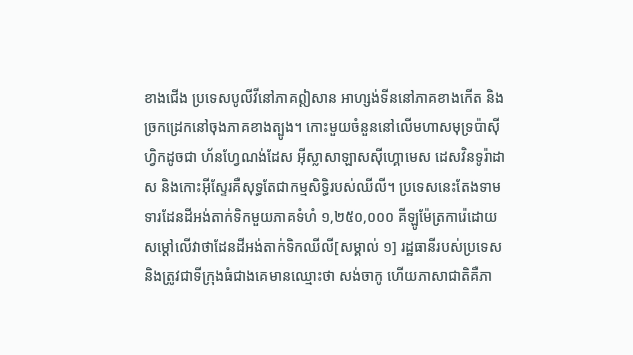ខាងជើង ប្រទេសបូលីវីនៅភាគឦសាន អាហ្សង់ទីននៅភាគខាងកើត និងច្រកដ្រេកនៅចុងភាគខាងត្បូង។ កោះមួយចំនួននៅលើមហាសមុទ្រប៉ាស៊ីហ្វិកដូចជា ហ័នហ្វែណង់ដែស អ៊ីស្លាសាឡាសស៊ីហ្គោមេស ដេសវិនទូរ៉ាដាស និងកោះអ៊ីស្ទែរគឺសុទ្ធតែជាកម្មសិទ្ធិរបស់ឈីលី។ ប្រទេសនេះតែងទាមទារដែនដីអង់តាក់ទិកមួយភាគទំហំ ១,២៥០,០០០ គីឡូម៉ែត្រការ៉េដោយសម្តៅលើវាថាដែនដីអង់តាក់ទិកឈីលី[សម្គាល់ ១] រដ្ឋធានីរបស់ប្រទេស និងត្រូវជាទីក្រុងធំជាងគេមានឈ្មោះថា សង់ចាកូ ហើយភាសាជាតិគឺភា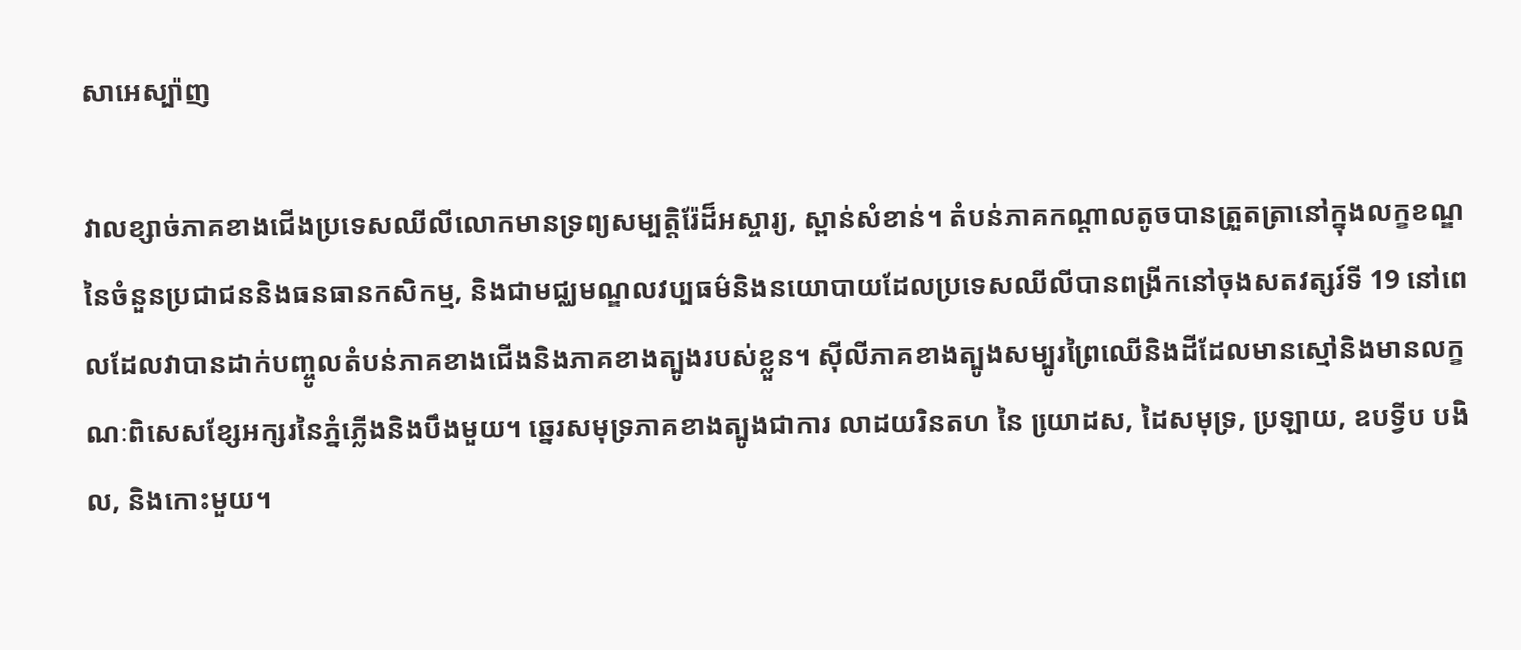សាអេស្ប៉ាញ

វាលខ្សាច់ភាគខាងជើងប្រទេសឈីលីលោកមានទ្រព្យសម្បត្តិរ៉ែដ៏អស្ចារ្យ, ស្ពាន់សំខាន់។ តំបន់ភាគកណ្តាលតូចបានត្រួតត្រានៅក្នុងលក្ខខណ្ឌនៃចំនួនប្រជាជននិងធនធានកសិកម្ម, និងជាមជ្ឈមណ្ឌលវប្បធម៌និងនយោបាយដែលប្រទេសឈីលីបានពង្រីកនៅចុងសតវត្សរ៍ទី 19 នៅពេលដែលវាបានដាក់បញ្ចូលតំបន់ភាគខាងជើងនិងភាគខាងត្បូងរបស់ខ្លួន។ ស៊ីលីភាគខាងត្បូងសម្បូរព្រៃឈើនិងដីដែលមានស្មៅនិងមានលក្ខណៈពិសេសខ្សែអក្សរនៃភ្នំភ្លើងនិងបឹងមួយ។ ឆ្នេរសមុទ្រភាគខាងត្បូងជាការ លាដយរិនតហ នៃ យោ្រដស, ដៃសមុទ្រ, ប្រឡាយ, ឧបទ្វីប បងិល, និងកោះមួយ។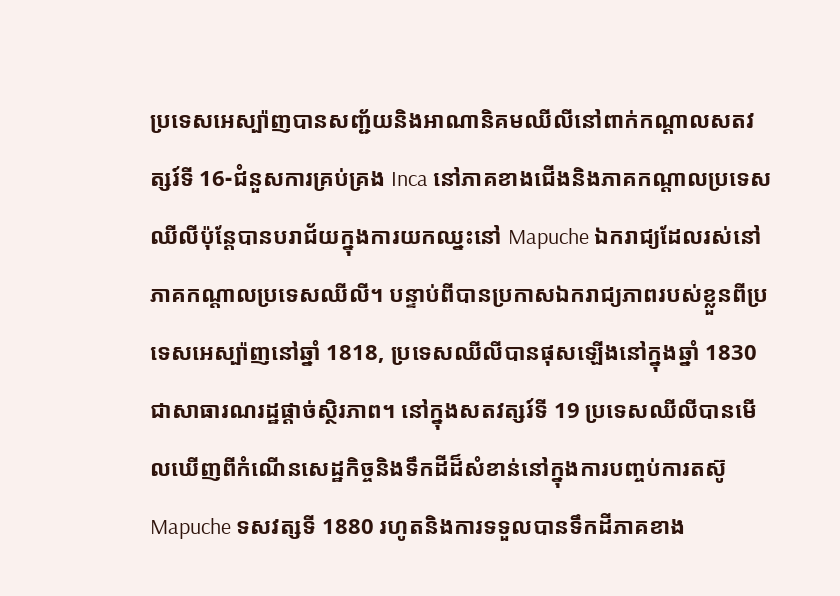ប្រទេសអេស្ប៉ាញបានសញ្ជ័យនិងអាណានិគមឈីលីនៅពាក់កណ្តាលសតវត្សរ៍ទី 16-ជំនួសការគ្រប់គ្រង Inca នៅភាគខាងជើងនិងភាគកណ្តាលប្រទេសឈីលីប៉ុន្តែបានបរាជ័យក្នុងការយកឈ្នះនៅ Mapuche ឯករាជ្យដែលរស់នៅភាគកណ្តាលប្រទេសឈីលី។ បន្ទាប់ពីបានប្រកាសឯករាជ្យភាពរបស់ខ្លួនពីប្រទេសអេស្ប៉ាញនៅឆ្នាំ 1818, ប្រទេសឈីលីបានផុសឡើងនៅក្នុងឆ្នាំ 1830 ជាសាធារណរដ្ឋផ្តាច់ស្ថិរភាព។ នៅក្នុងសតវត្សរ៍ទី 19 ប្រទេសឈីលីបានមើលឃើញពីកំណើនសេដ្ឋកិច្ចនិងទឹកដីដ៏សំខាន់នៅក្នុងការបញ្ចប់ការតស៊ូ Mapuche ទសវត្សទី 1880 រហូតនិងការទទួលបានទឹកដីភាគខាង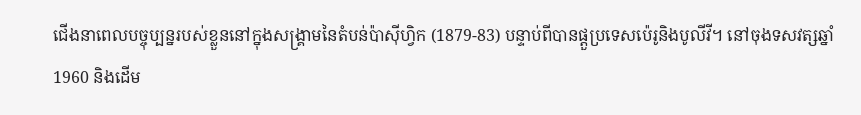ជើងនាពេលបច្ចុប្បន្នរបស់ខ្លួននៅក្នុងសង្គ្រាមនៃតំបន់ប៉ាស៊ីហ្វិក (1879-83) បន្ទាប់ពីបានផ្តួប្រទេសប៉េរូនិងបូលីវី។ នៅចុងទសវត្សឆ្នាំ 1960 និងដើម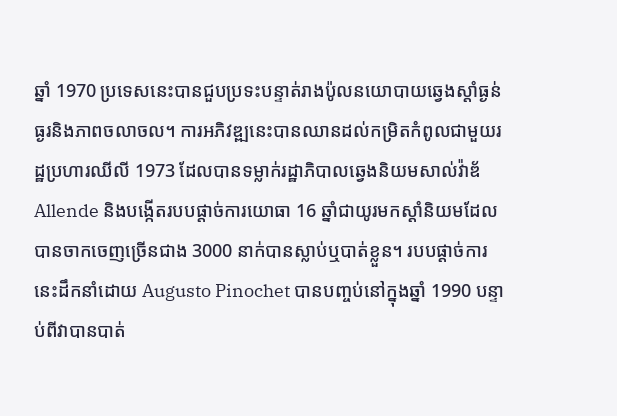ឆ្នាំ 1970 ប្រទេសនេះបានជួបប្រទះបន្ទាត់រាងប៉ូលនយោបាយឆ្វេងស្តាំធ្ងន់ធ្ងរនិងភាពចលាចល។ ការអភិវឌ្ឍនេះបានឈានដល់កម្រិតកំពូលជាមួយរដ្ឋប្រហារឈីលី 1973 ដែលបានទម្លាក់រដ្ឋាភិបាលឆ្វេងនិយមសាល់វ៉ាឌ័ Allende និងបង្កើតរបបផ្តាច់ការយោធា 16 ឆ្នាំជាយូរមកស្តាំនិយមដែលបានចាកចេញច្រើនជាង 3000 នាក់បានស្លាប់ឬបាត់ខ្លួន។ របបផ្តាច់ការនេះដឹកនាំដោយ Augusto Pinochet បានបញ្ចប់នៅក្នុងឆ្នាំ 1990 បន្ទាប់ពីវាបានបាត់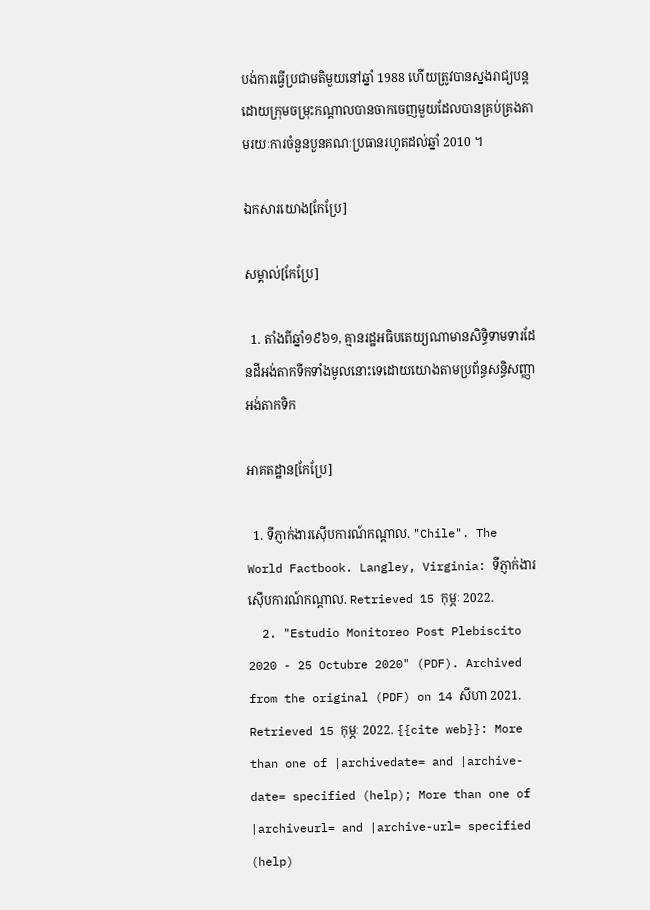បង់ការធ្វើប្រជាមតិមួយនៅឆ្នាំ 1988 ហើយត្រូវបានស្នងរាជ្យបន្តដោយក្រុមចម្រុះកណ្តាលបានចាកចេញមួយដែលបានគ្រប់គ្រងតាមរយៈការចំនួនបួនគណៈប្រធានរហូតដល់ឆ្នាំ 2010 ។

ឯកសារយោង[កែប្រែ]

សម្គាល់[កែប្រែ]

  1. តាំងពីឆ្នាំ១៩៦១, គ្មានរដ្ឋអធិបតេយ្យណាមានសិទ្ធិទាមទារដែនដីអង់តាកទីកទាំងមូលនោះទេដោយយោងតាមប្រព័ន្ធសន្ធិសញ្ញាអង់តាកទិក

អាគតដ្ឋាន[កែប្រែ]

  1. ទីភ្ញាក់ងារស៊ើបការណ៍កណ្តាល. "Chile". The World Factbook. Langley, Virginia: ទីភ្ញាក់ងារស៊ើបការណ៍កណ្តាល. Retrieved 15 កុម្ភៈ 2022.
  2. "Estudio Monitoreo Post Plebiscito 2020 - 25 Octubre 2020" (PDF). Archived from the original (PDF) on 14 សីហា 2021. Retrieved 15 កុម្ភៈ 2022. {{cite web}}: More than one of |archivedate= and |archive-date= specified (help); More than one of |archiveurl= and |archive-url= specified (help)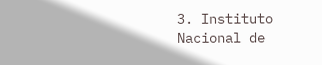3. Instituto Nacional de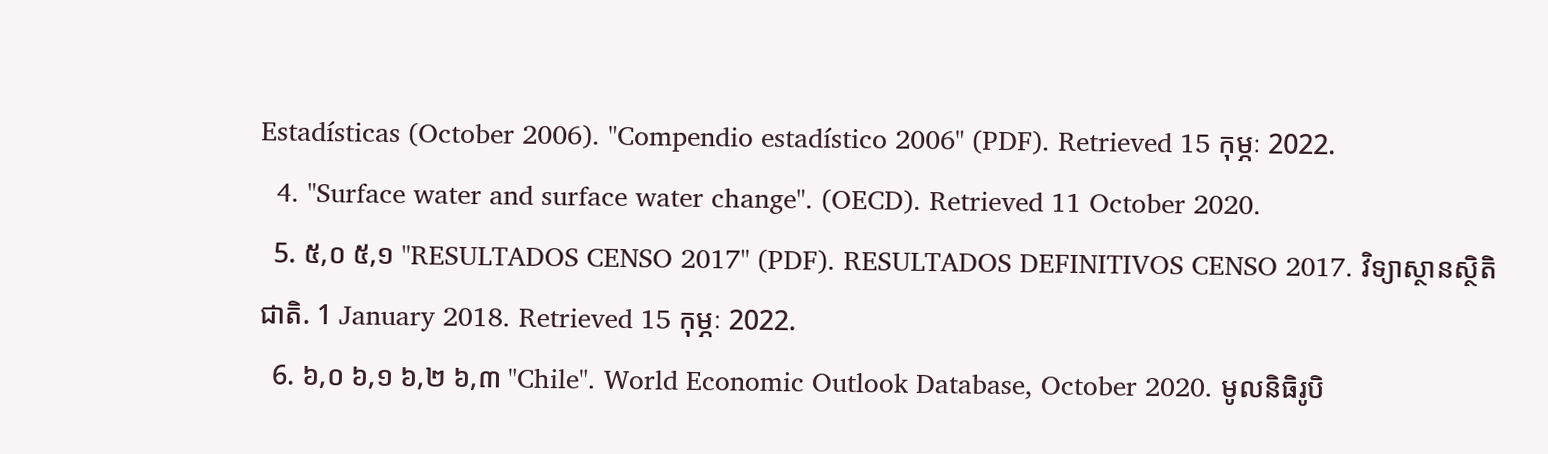Estadísticas (October 2006). "Compendio estadístico 2006" (PDF). Retrieved 15 កុម្ភៈ 2022.
  4. "Surface water and surface water change". (OECD). Retrieved 11 October 2020.
  5. ៥,០ ៥,១ "RESULTADOS CENSO 2017" (PDF). RESULTADOS DEFINITIVOS CENSO 2017. វិទ្យាស្ថានស្ថិតិជាតិ. 1 January 2018. Retrieved 15 កុម្ភៈ 2022.
  6. ៦,០ ៦,១ ៦,២ ៦,៣ "Chile". World Economic Outlook Database, October 2020. មូលនិធិរូបិ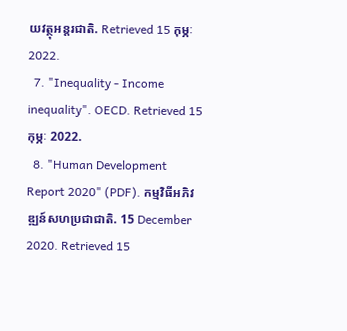យវត្ថុអន្តរជាតិ. Retrieved 15 កុម្ភៈ 2022.
  7. "Inequality - Income inequality". OECD. Retrieved 15 កុម្ភៈ 2022.
  8. "Human Development Report 2020" (PDF). កម្មវិធីអភិវឌ្ឍន៍សហប្រជាជាតិ. 15 December 2020. Retrieved 15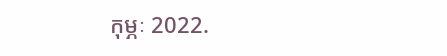កុម្ភៈ 2022.